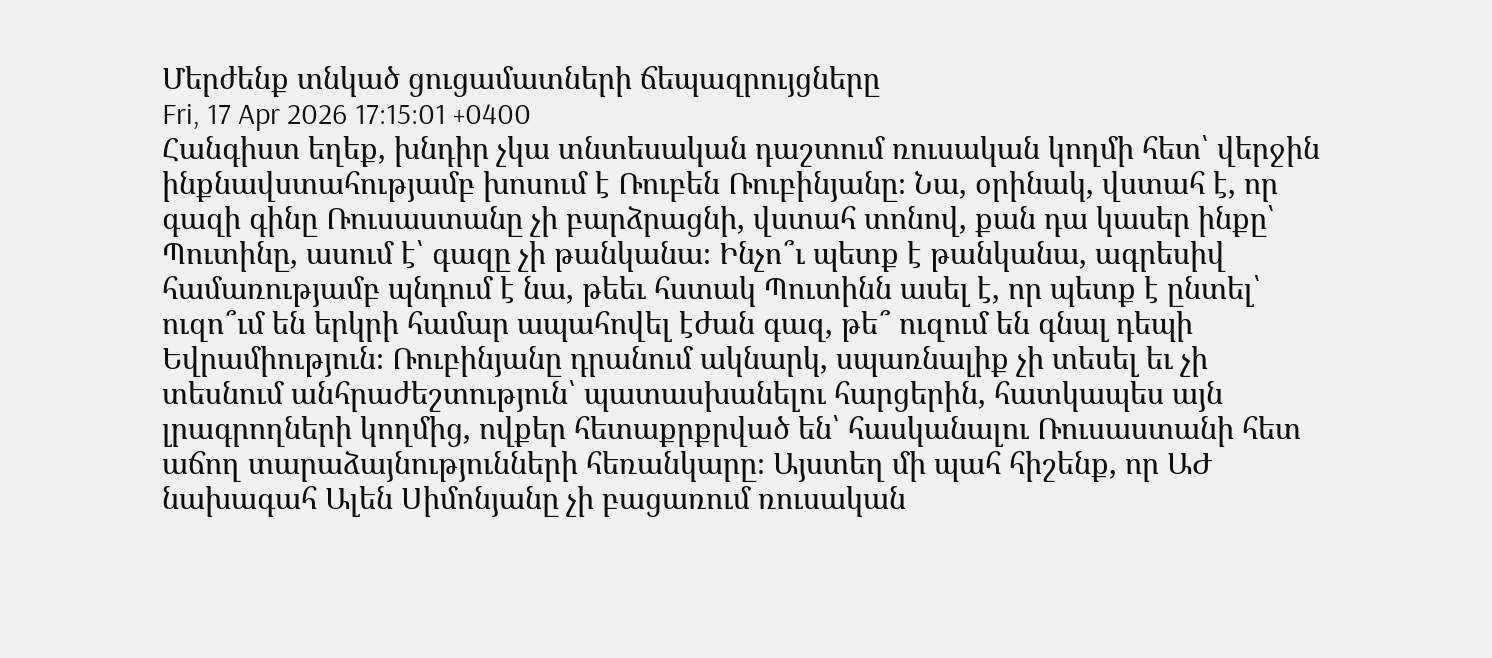Մերժենք տնկած ցուցամատների ճեպազրույցները
Fri, 17 Apr 2026 17:15:01 +0400
Հանգիստ եղեք, խնդիր չկա տնտեսական դաշտում ռուսական կողմի հետ՝ վերջին ինքնավստահությամբ խոսում է Ռուբեն Ռուբինյանը։ Նա, օրինակ, վստահ է, որ գազի գինը Ռուսաստանը չի բարձրացնի, վստահ տոնով, քան դա կասեր ինքը՝ Պուտինը, ասում է՝ գազը չի թանկանա։ Ինչո՞ւ պետք է թանկանա, ագրեսիվ համառությամբ պնդում է նա, թեեւ հստակ Պուտինն ասել է, որ պետք է ընտել՝ ուզո՞ւմ են երկրի համար ապահովել էժան գազ, թե՞ ուզում են գնալ դեպի Եվրամիություն։ Ռուբինյանը դրանում ակնարկ, սպառնալիք չի տեսել եւ չի տեսնում անհրաժեշտություն՝ պատասխանելու հարցերին, հատկապես այն լրագրողների կողմից, ովքեր հետաքրքրված են՝ հասկանալու Ռուսաստանի հետ աճող տարաձայնությունների հեռանկարը։ Այստեղ մի պահ հիշենք, որ ԱԺ նախագահ Ալեն Սիմոնյանը չի բացառում ռուսական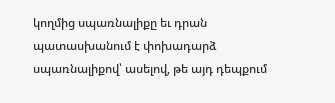կողմից սպառնալիքը եւ դրան պատասխանում է փոխադարձ սպառնալիքով՝ ասելով, թե այդ դեպքում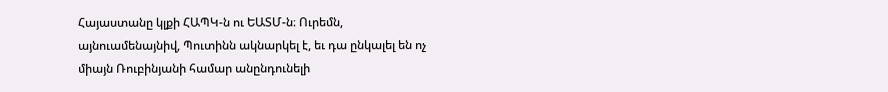Հայաստանը կլքի ՀԱՊԿ-ն ու ԵԱՏՄ-ն։ Ուրեմն, այնուամենայնիվ, Պուտինն ակնարկել է, եւ դա ընկալել են ոչ միայն Ռուբինյանի համար անընդունելի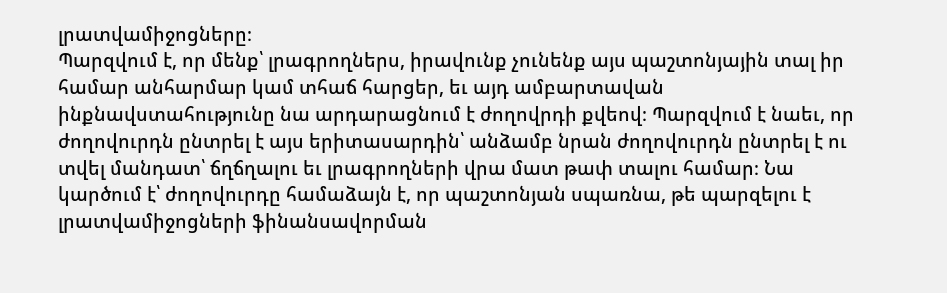լրատվամիջոցները։
Պարզվում է, որ մենք՝ լրագրողներս, իրավունք չունենք այս պաշտոնյային տալ իր համար անհարմար կամ տհաճ հարցեր, եւ այդ ամբարտավան ինքնավստահությունը նա արդարացնում է ժողովրդի քվեով։ Պարզվում է նաեւ, որ ժողովուրդն ընտրել է այս երիտասարդին՝ անձամբ նրան ժողովուրդն ընտրել է ու տվել մանդատ՝ ճղճղալու եւ լրագրողների վրա մատ թափ տալու համար։ Նա կարծում է՝ ժողովուրդը համաձայն է, որ պաշտոնյան սպառնա, թե պարզելու է լրատվամիջոցների ֆինանսավորման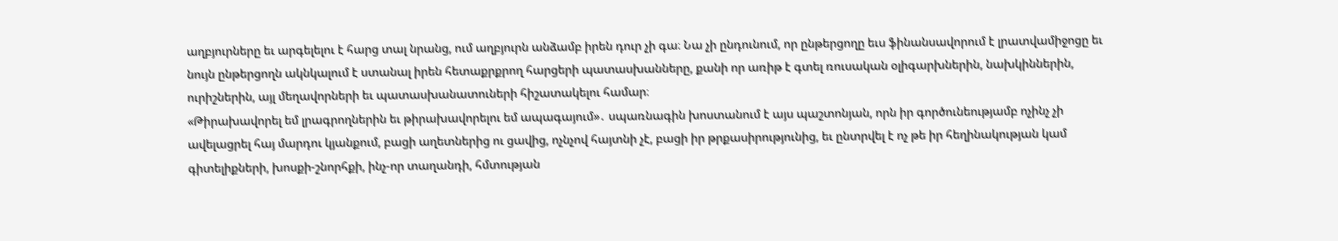աղբյուրները եւ արգելելու է հարց տալ նրանց, ում աղբյուրն անձամբ իրեն դուր չի գա։ Նա չի ընդունում, որ ընթերցողը եւս ֆինանսավորում է լրատվամիջոցը եւ նույն ընթերցողն ակնկալում է ստանալ իրեն հետաքրքրող հարցերի պատասխանները, քանի որ առիթ է գտել ռուսական օլիգարխներին, նախկիններին, ուրիշներին, այլ մեղավորների եւ պատասխանատուների հիշատակելու համար։
«Թիրախավորել եմ լրագրողներին եւ թիրախավորելու եմ ապագայում»․ սպառնագին խոստանում է այս պաշտոնյան, որն իր գործունեությամբ ոչինչ չի ավելացրել հայ մարդու կյանքում, բացի աղետներից ու ցավից, ոչնչով հայտնի չէ, բացի իր թրքասիրությունից, եւ ընտրվել է ոչ թե իր հեղինակության կամ գիտելիքների, խոսքի-շնորհքի, ինչ-որ տաղանդի, հմտության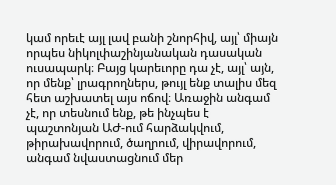կամ որեւէ այլ լավ բանի շնորհիվ, այլ՝ միայն որպես նիկոլփաշինյանական դասական ուսապարկ։ Բայց կարեւորը դա չէ, այլ՝ այն, որ մենք՝ լրագրողներս, թույլ ենք տալիս մեզ հետ աշխատել այս ոճով։ Առաջին անգամ չէ, որ տեսնում ենք, թե ինչպես է պաշտոնյան ԱԺ-ում հարձակվում, թիրախավորում, ծաղրում, վիրավորում, անգամ նվաստացնում մեր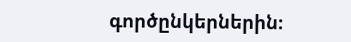գործընկերներին։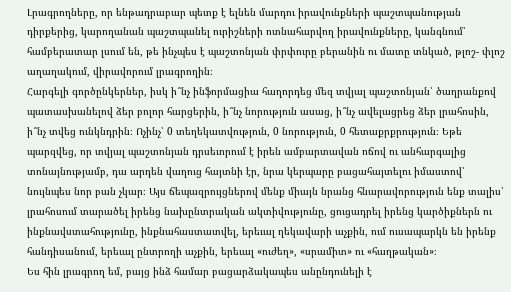Լրագրողները, որ ենթադրաբար պետք է ելնեն մարդու իրավունքների պաշտպանության դիրքերից, կարողանան պաշտպանել ուրիշների ոտնահարվող իրավունքները, կանգնում՝ համբերատար լսում են, թե ինչպես է պաշտոնյան փրփուրը բերանին ու մատը տնկած, թլոշ- փլոշ աղաղակում, վիրավորում լրագրողին։
Հարգելի գործընկերներ, իսկ ի՞նչ ինֆորմացիա հաղորդեց մեզ տվյալ պաշտոնյան՝ ծաղրանքով պատասխանելով ձեր բոլոր հարցերին, ի՞նչ նորություն ասաց, ի՞նչ ավելացրեց ձեր լրահոսին, ի՞նչ տվեց ունկնդրին։ Ոչինչ՝ 0 տեղեկատվություն, 0 նորություն, 0 հետաքրքրություն։ Եթե պարզվեց, որ տվյալ պաշտոնյան դրսեւորում է իրեն ամբարտավան ոճով ու անհարգալից տոնայնությամբ, դա արդեն վաղուց հայտնի էր, նրա կերպարը բացահայտելու իմաստով՝ նույնպես նոր բան չկար։ Այս ճեպազրույցներով մենք միայն նրանց հնարավորություն ենք տալիս՝ լրահոսում տարածել իրենց նախընտրական ակտիվությունը, ցուցադրել իրենց կարծիքներն ու ինքնավստահությունը, ինքնահաստատվել, երեւալ ղեկավարի աչքին, ում ուսապարկն են իրենք հանդիսանում, երեւալ ընտրողի աչքին, երեւալ «ուժեղ», «սրամիտ» ու «հաղթական»։
Ես հին լրագրող եմ, բայց ինձ համար բացարձակապես անընդունելի է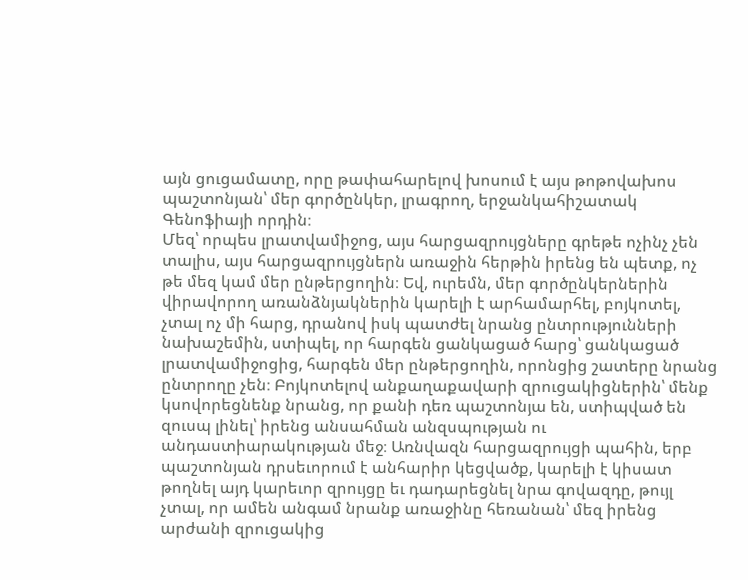այն ցուցամատը, որը թափահարելով խոսում է այս թոթովախոս պաշտոնյան՝ մեր գործընկեր, լրագրող, երջանկահիշատակ Գենոֆիայի որդին։
Մեզ՝ որպես լրատվամիջոց, այս հարցազրույցները գրեթե ոչինչ չեն տալիս, այս հարցազրույցներն առաջին հերթին իրենց են պետք, ոչ թե մեզ կամ մեր ընթերցողին։ Եվ, ուրեմն, մեր գործընկերներին վիրավորող առանձնյակներին կարելի է արհամարհել, բոյկոտել, չտալ ոչ մի հարց, դրանով իսկ պատժել նրանց ընտրությունների նախաշեմին, ստիպել, որ հարգեն ցանկացած հարց՝ ցանկացած լրատվամիջոցից, հարգեն մեր ընթերցողին, որոնցից շատերը նրանց ընտրողը չեն։ Բոյկոտելով անքաղաքավարի զրուցակիցներին՝ մենք կսովորեցնենք նրանց, որ քանի դեռ պաշտոնյա են, ստիպված են զուսպ լինել՝ իրենց անսահման անզսպության ու անդաստիարակության մեջ։ Առնվազն հարցազրույցի պահին, երբ պաշտոնյան դրսեւորում է անհարիր կեցվածք, կարելի է կիսատ թողնել այդ կարեւոր զրույցը եւ դադարեցնել նրա գովազդը, թույլ չտալ, որ ամեն անգամ նրանք առաջինը հեռանան՝ մեզ իրենց արժանի զրուցակից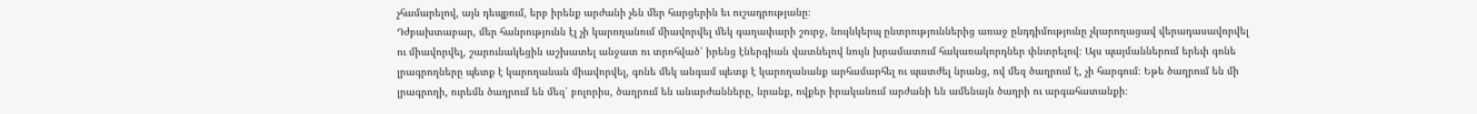չհամարելով, այն դեպքում, երբ իրենք արժանի չեն մեր հարցերին եւ ուշադրությանը։
Դժբախտաբար, մեր հանրությունն էլ չի կարողանում միավորվել մեկ գաղափարի շուրջ, նույնկերպ ընտրություններից առաջ ընդդիմությունը չկարողացավ վերադասավորվել ու միավորվել, շարունակեցին աշխատել անջատ ու տրոհված՝ իրենց էներգիան վատնելով նույն խրամատում հակառակորդներ փնտրելով։ Այս պայմաններում երեւի գոնե լրագրողները պետք է կարողանան միավորվել, գոնե մեկ անգամ պետք է կարողանանք արհամարհել ու պատժել նրանց, ով մեզ ծաղրում է, չի հարգում։ Եթե ծաղրում են մի լրագրողի, ուրեմն ծաղրում են մեզ՝ բոլորիս, ծաղրում են անարժանները, նրանք, ովքեր իրականում արժանի են ամենայն ծաղրի ու արգահատանքի։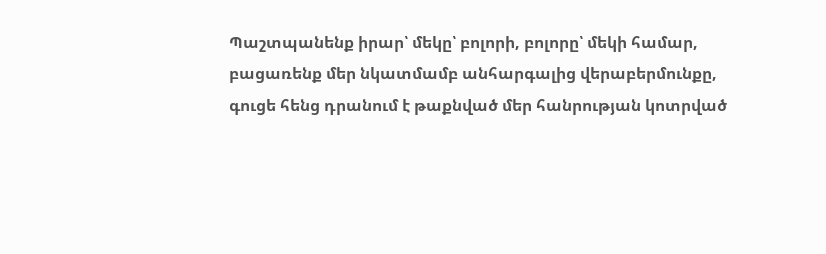Պաշտպանենք իրար՝ մեկը՝ բոլորի, բոլորը՝ մեկի համար, բացառենք մեր նկատմամբ անհարգալից վերաբերմունքը, գուցե հենց դրանում է թաքնված մեր հանրության կոտրված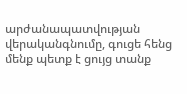արժանապատվության վերականգնումը, գուցե հենց մենք պետք է ցույց տանք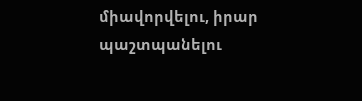միավորվելու, իրար պաշտպանելու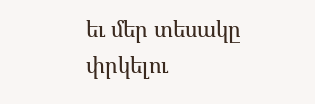եւ մեր տեսակը փրկելու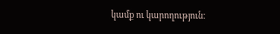կամք ու կարողություն։